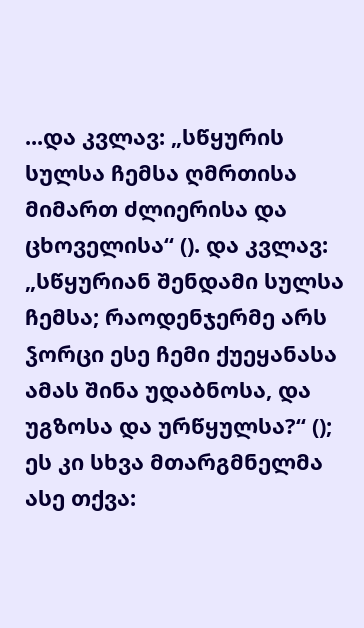...და კვლავ: „სწყურის სულსა ჩემსა ღმრთისა მიმართ ძლიერისა და ცხოველისა“ (). და კვლავ: „სწყურიან შენდამი სულსა ჩემსა; რაოდენჯერმე არს ჴორცი ესე ჩემი ქუეყანასა ამას შინა უდაბნოსა, და უგზოსა და ურწყულსა?“ (); ეს კი სხვა მთარგმნელმა ასე თქვა: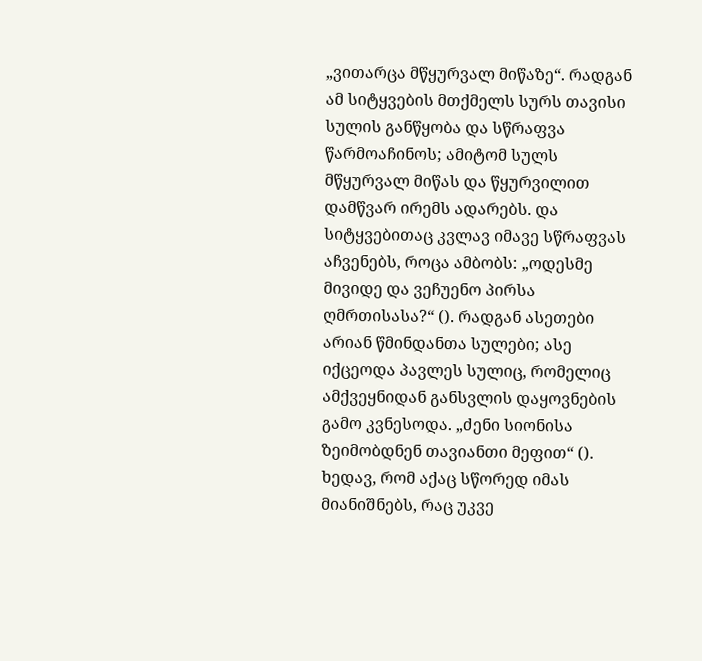„ვითარცა მწყურვალ მიწაზე“. რადგან ამ სიტყვების მთქმელს სურს თავისი სულის განწყობა და სწრაფვა წარმოაჩინოს; ამიტომ სულს მწყურვალ მიწას და წყურვილით დამწვარ ირემს ადარებს. და სიტყვებითაც კვლავ იმავე სწრაფვას აჩვენებს, როცა ამბობს: „ოდესმე მივიდე და ვეჩუენო პირსა ღმრთისასა?“ (). რადგან ასეთები არიან წმინდანთა სულები; ასე იქცეოდა პავლეს სულიც, რომელიც ამქვეყნიდან განსვლის დაყოვნების გამო კვნესოდა. „ძენი სიონისა ზეიმობდნენ თავიანთი მეფით“ (). ხედავ, რომ აქაც სწორედ იმას მიანიშნებს, რაც უკვე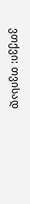ვთქვი: თვისად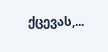ქცევას,...